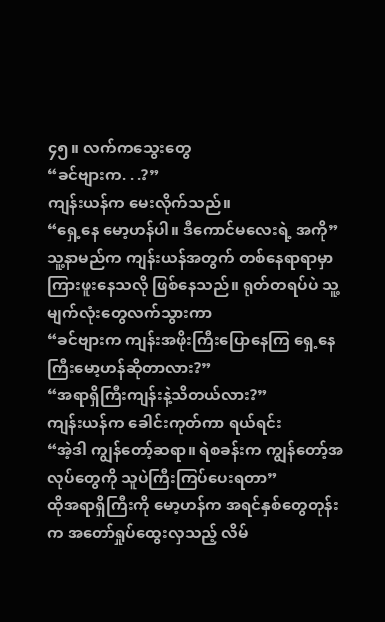၄၅။ လက်ကသွေးတွေ
“ခင်ဗျားက. . .?”
ကျန်းယန်က မေးလိုက်သည်။
“ရှေ့နေ မော့ဟန်ပါ။ ဒီကောင်မလေးရဲ့ အကို”
သူ့နာမည်က ကျန်းယန်အတွက် တစ်နေရာရာမှာ ကြားဖူးနေသလို ဖြစ်နေသည်။ ရုတ်တရပ်ပဲ သူ့မျက်လုံးတွေလက်သွားကာ
“ခင်ဗျားက ကျန်းအဖိုးကြီးပြောနေကြ ရှေ့နေကြီးမော့ဟန်ဆိုတာလား?”
“အရာရှိကြီးကျန်းနဲ့သိတယ်လား?”
ကျန်းယန်က ခေါင်းကုတ်ကာ ရယ်ရင်း
“အဲ့ဒါ ကျွန်တော့်ဆရာ။ ရဲစခန်းက ကျွန်တော့်အလုပ်တွေကို သူပဲကြီးကြပ်ပေးရတာ”
ထိုအရာရှိကြီးကို မော့ဟန်က အရင်နှစ်တွေတုန်းက အတော်ရှုပ်ထွေးလှသည့် လိမ်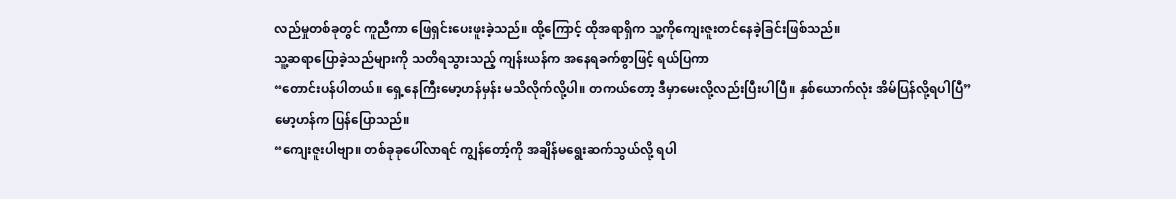လည်မှုတစ်ခုတွင် ကူညီကာ ဖြေရှင်းပေးဖူးခဲ့သည်။ ထို့ကြောင့် ထိုအရာရှိက သူ့ကိုကျေးဇူးတင်နေခဲ့ခြင်းဖြစ်သည်။
သူ့ဆရာပြောခဲ့သည်များကို သတိရသွားသည့် ကျန်းယန်က အနေရခက်စွာဖြင့် ရယ်ပြကာ
“တောင်းပန်ပါတယ်။ ရှေ့နေကြီးမော့ဟန်မှန်း မသိလိုက်လို့ပါ။ တကယ်တော့ ဒီမှာမေးလို့လည်းပြီးပါပြီ။ နှစ်ယောက်လုံး အိမ်ပြန်လို့ရပါပြီ”
မော့ဟန်က ပြန်ပြောသည်။
“ကျေးဇူးပါဗျာ။ တစ်ခုခုပေါ်လာရင် ကျွန်တော့်ကို အချိန်မရွေးဆက်သွယ်လို့ ရပါ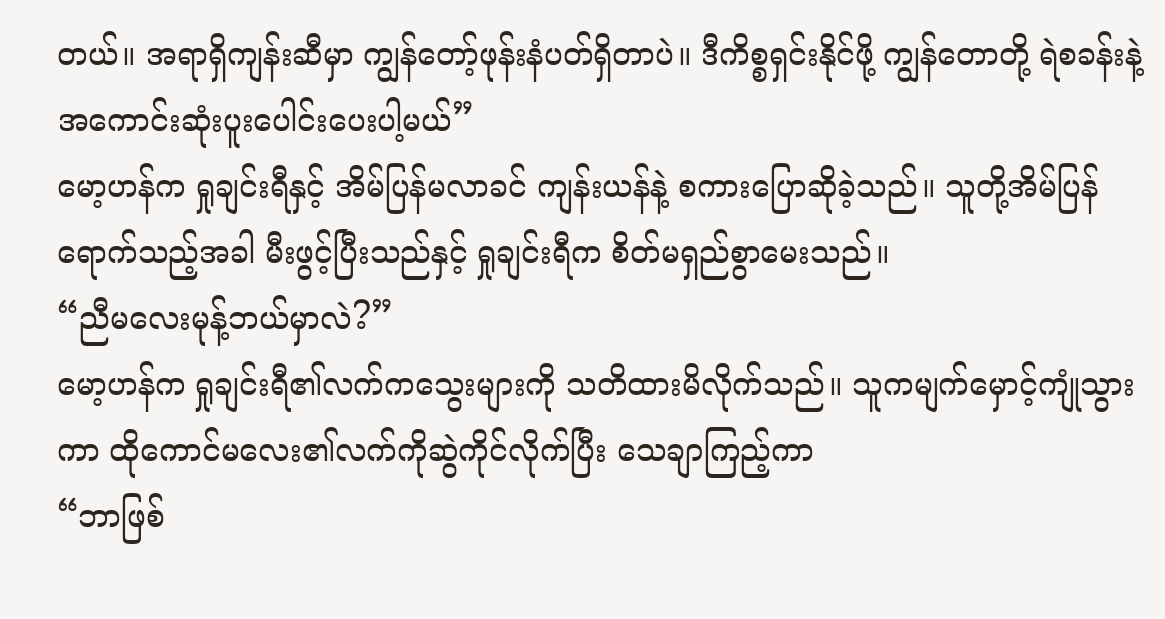တယ်။ အရာရှိကျန်းဆီမှာ ကျွန်တော့်ဖုန်းနံပတ်ရှိတာပဲ။ ဒီကိစ္စရှင်းနိုင်ဖို့ ကျွန်တောတို့ ရဲစခန်းနဲ့ အကောင်းဆုံးပူးပေါင်းပေးပါ့မယ်”
မော့ဟန်က ရှုချင်းရီနှင့် အိမ်ပြန်မလာခင် ကျန်းယန်နဲ့ စကားပြောဆိုခဲ့သည်။ သူတို့အိမ်ပြန်ရောက်သည့်အခါ မီးဖွင့်ပြီးသည်နှင့် ရှုချင်းရီက စိတ်မရှည်စွာမေးသည်။
“ညီမလေးမုန့်ဘယ်မှာလဲ?”
မော့ဟန်က ရှုချင်းရီ၏လက်ကသွေးများကို သတိထားမိလိုက်သည်။ သူကမျက်မှောင့်ကျုံသွားကာ ထိုကောင်မလေး၏လက်ကိုဆွဲကိုင်လိုက်ပြီး သေချာကြည့်ကာ
“ဘာဖြစ်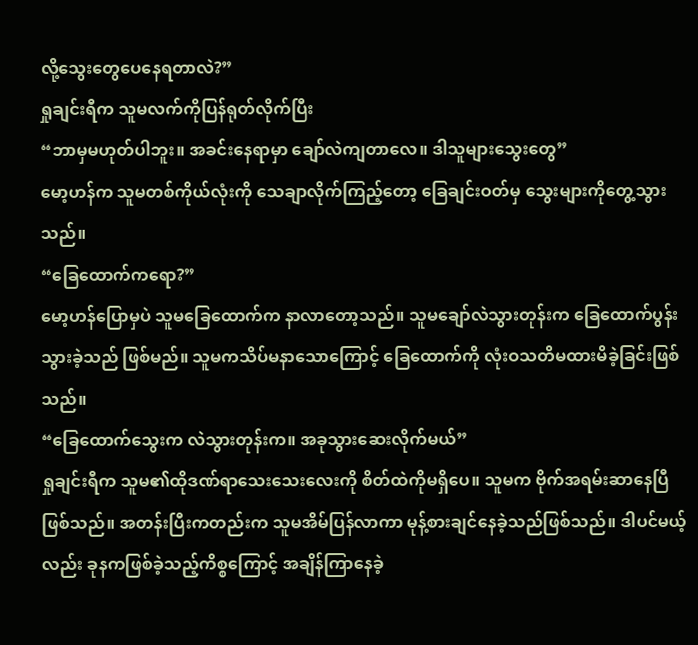လို့သွေးတွေပေနေရတာလဲ?”
ရှုချင်းရီက သူမလက်ကိုပြန်ရုတ်လိုက်ပြီး
“ဘာမှမဟုတ်ပါဘူး။ အခင်းနေရာမှာ ချော်လဲကျတာလေ။ ဒါသူများသွေးတွေ”
မော့ဟန်က သူမတစ်ကိုယ်လုံးကို သေချာလိုက်ကြည့်တော့ ခြေချင်းဝတ်မှ သွေးများကိုတွေ့သွားသည်။
“ခြေထောက်ကရော?”
မော့ဟန်ပြောမှပဲ သူမခြေထောက်က နာလာတော့သည်။ သူမချော်လဲသွားတုန်းက ခြေထောက်ပွန်းသွားခဲ့သည် ဖြစ်မည်။ သူမကသိပ်မနာသောကြောင့် ခြေထောက်ကို လုံးဝသတိမထားမိခဲ့ခြင်းဖြစ်သည်။
“ခြေထောက်သွေးက လဲသွားတုန်းက။ အခုသွားဆေးလိုက်မယ်”
ရှုချင်းရီက သူမ၏ထိုဒဏ်ရာသေးသေးလေးကို စိတ်ထဲကိုမရှိပေ။ သူမက ဗိုက်အရမ်းဆာနေပြီဖြစ်သည်။ အတန်းပြီးကတည်းက သူမအိမ်ပြန်လာကာ မုန့်စားချင်နေခဲ့သည်ဖြစ်သည်။ ဒါပင်မယ့်လည်း ခုနကဖြစ်ခဲ့သည့်ကိစ္စကြောင့် အချိန်ကြာနေခဲ့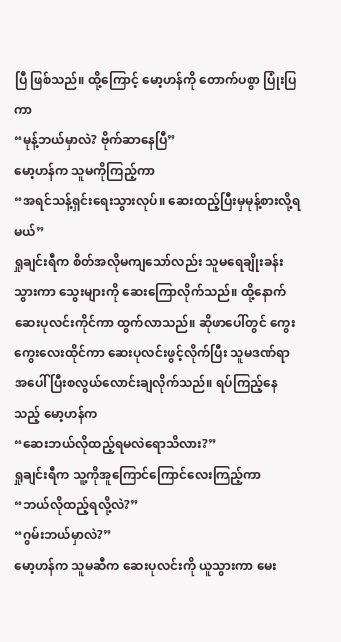ပြီ ဖြစ်သည်။ ထို့ကြောင့် မော့ဟန်ကို တောက်ပစွာ ပြုံးပြကာ
“မုန့်ဘယ်မှာလဲ? ဗိုက်ဆာနေပြီ”
မော့ဟန်က သူမကိုကြည့်ကာ
“အရင်သန့်ရှင်းရေးသွားလုပ်။ ဆေးထည့်ပြီးမှမုန့်စားလို့ရမယ်”
ရှုချင်းရီက စိတ်အလိုမကျသော်လည်း သူမရေချိုးခန်းသွားကာ သွေးများကို ဆေးကြောလိုက်သည်။ ထို့နောက် ဆေးပုလင်းကိုင်ကာ ထွက်လာသည်။ ဆိုဖာပေါ်တွင် ကွေးကွေးလေးထိုင်ကာ ဆေးပုလင်းဖွင့်လိုက်ပြီး သူမဒဏ်ရာအပေါ် ပြီးစလွယ်လောင်းချလိုက်သည်။ ရပ်ကြည့်နေသည့် မော့ဟန်က
“ဆေးဘယ်လိုထည့်ရမလဲရောသိလား?”
ရှုချင်းရီက သူ့ကိုအူကြောင်ကြောင်လေးကြည့်ကာ
“ဘယ်လိုထည့်ရလို့လဲ?”
“ဂွမ်းဘယ်မှာလဲ?”
မော့ဟန်က သူမဆီက ဆေးပုလင်းကို ယူသွားကာ မေး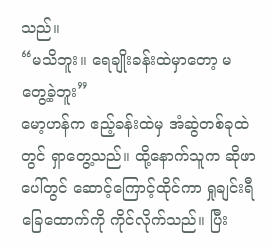သည်။
“မသိဘူး။ ရေချိုးခန်းထဲမှာတော့ မတွေ့ခဲ့ဘူး”
မော့ဟန်က ဧည့်ခန်းထဲမှ အံဆွဲတစ်ခုထဲတွင် ရှာတွေ့သည်။ ထို့နောက်သူက ဆိုဖာပေါ်တွင် ဆောင့်ကြောင့်ထိုင်ကာ ရှုချင်းရီခြေထောက်ကို ကိုင်လိုက်သည်။ ပြီး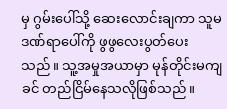မှ ဂွမ်းပေါ်သို့ ဆေးလောင်းချကာ သူမဒဏ်ရာပေါ်ကို ဖွဖွလေးပွတ်ပေးသည်။ သူ့အမှုအယာမှာ မုန်တိုင်းမကျခင် တည်ငြိမ်နေသလိုဖြစ်သည်။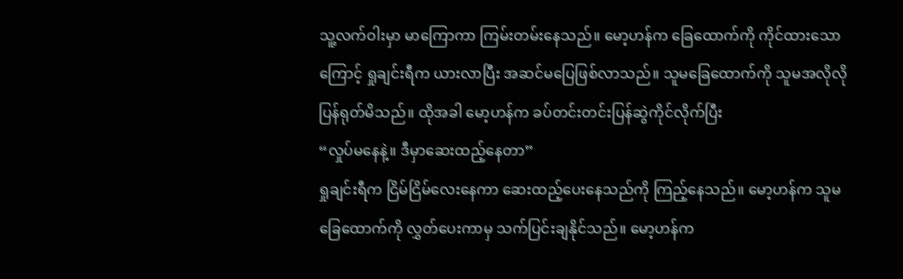သူ့လက်ဝါးမှာ မာကြောကာ ကြမ်းတမ်းနေသည်။ မော့ဟန်က ခြေထောက်ကို ကိုင်ထားသောကြောင့် ရှုချင်းရီက ယားလာပြီး အဆင်မပြေဖြစ်လာသည်။ သူမခြေထောက်ကို သူမအလိုလိုပြန်ရုတ်မိသည်။ ထိုအခါ မော့ဟန်က ခပ်တင်းတင်းပြန်ဆွဲကိုင်လိုက်ပြီး
“လှုပ်မနေနဲ့။ ဒီမှာဆေးထည့်နေတာ”
ရှုချင်းရီက ငြိမ်ငြိမ်လေးနေကာ ဆေးထည့်ပေးနေသည်ကို ကြည့်နေသည်။ မော့ဟန်က သူမခြေထောက်ကို လွှတ်ပေးကာမှ သက်ပြင်းချနိုင်သည်။ မော့ဟန်က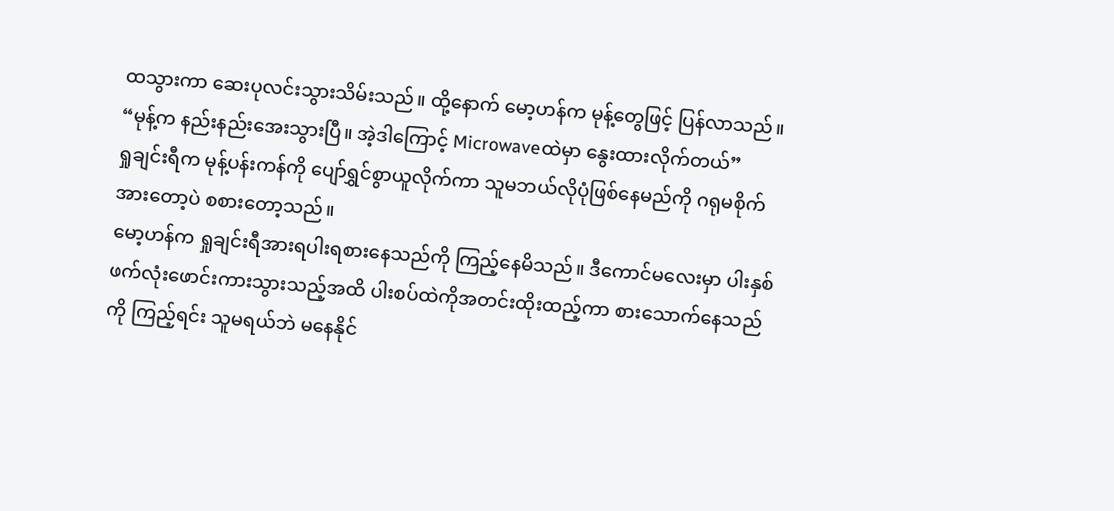ထသွားကာ ဆေးပုလင်းသွားသိမ်းသည်။ ထို့နောက် မော့ဟန်က မုန့်တွေဖြင့် ပြန်လာသည်။
“မုန့်က နည်းနည်းအေးသွားပြီ။ အဲ့ဒါကြောင့် Microwaveထဲမှာ နွေးထားလိုက်တယ်”
ရှုချင်းရီက မုန့်ပန်းကန်ကို ပျော်ရွှင်စွာယူလိုက်ကာ သူမဘယ်လိုပုံဖြစ်နေမည်ကို ဂရုမစိုက်အားတော့ပဲ စစားတော့သည်။
မော့ဟန်က ရှုချင်းရီအားရပါးရစားနေသည်ကို ကြည့်နေမိသည်။ ဒီကောင်မလေးမှာ ပါးနှစ်ဖက်လုံးဖောင်းကားသွားသည့်အထိ ပါးစပ်ထဲကိုအတင်းထိုးထည့်ကာ စားသောက်နေသည်ကို ကြည့်ရင်း သူမရယ်ဘဲ မနေနိုင်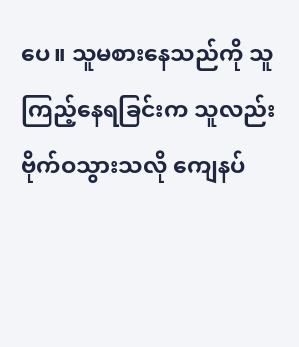ပေ။ သူမစားနေသည်ကို သူကြည့်နေရခြင်းက သူလည်းဗိုက်ဝသွားသလို ကျေနပ်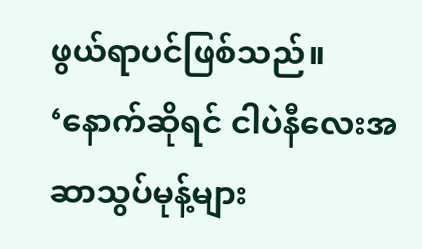ဖွယ်ရာပင်ဖြစ်သည်။
‘နောက်ဆိုရင် ငါပဲနီလေးအဆာသွပ်မုန့်များ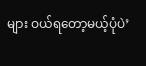များ ဝယ်ရတော့မယ့်ပုံပဲ’